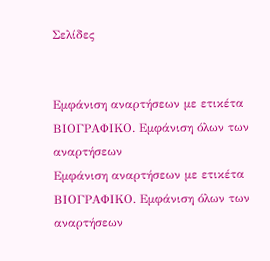Σελίδες


Εμφάνιση αναρτήσεων με ετικέτα ΒΙΟΓΡΑΦΙΚΟ. Εμφάνιση όλων των αναρτήσεων
Εμφάνιση αναρτήσεων με ετικέτα ΒΙΟΓΡΑΦΙΚΟ. Εμφάνιση όλων των αναρτήσεων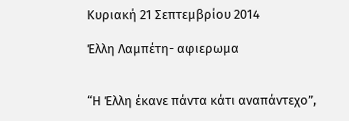Κυριακή 21 Σεπτεμβρίου 2014

Έλλη Λαμπέτη- αφιερωμα


“Η Έλλη έκανε πάντα κάτι αναπάντεχο”,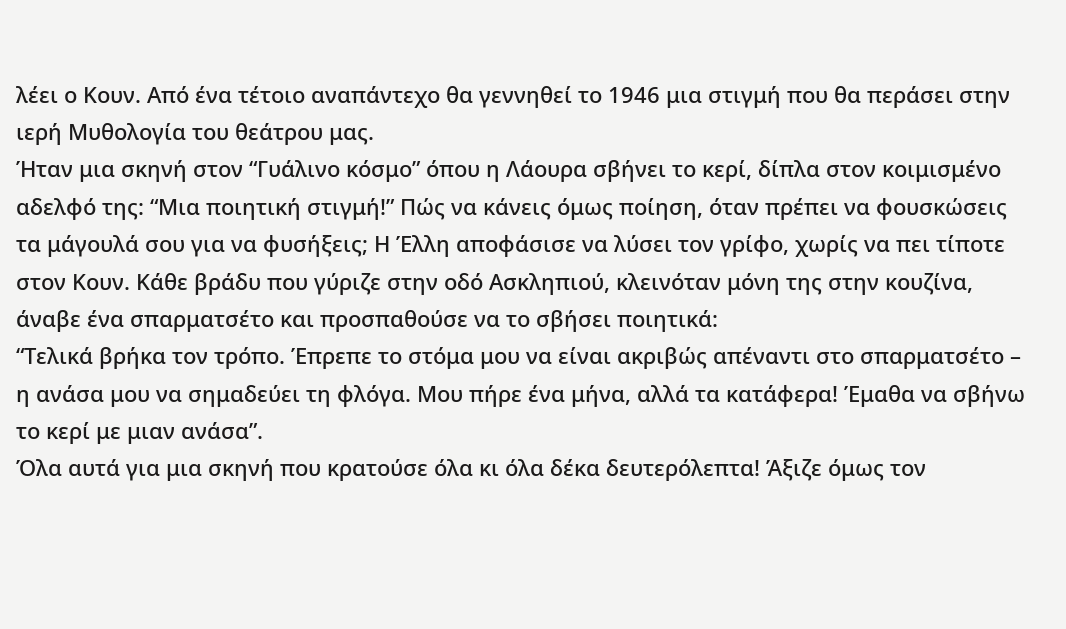λέει ο Κουν. Από ένα τέτοιο αναπάντεχο θα γεννηθεί το 1946 μια στιγμή που θα περάσει στην ιερή Μυθολογία του θεάτρου μας.
Ήταν μια σκηνή στον “Γυάλινο κόσμο” όπου η Λάουρα σβήνει το κερί, δίπλα στον κοιμισμένο αδελφό της: “Μια ποιητική στιγμή!” Πώς να κάνεις όμως ποίηση, όταν πρέπει να φουσκώσεις τα μάγουλά σου για να φυσήξεις; Η Έλλη αποφάσισε να λύσει τον γρίφο, χωρίς να πει τίποτε στον Κουν. Κάθε βράδυ που γύριζε στην οδό Ασκληπιού, κλεινόταν μόνη της στην κουζίνα, άναβε ένα σπαρματσέτο και προσπαθούσε να το σβήσει ποιητικά:
“Τελικά βρήκα τον τρόπο. Έπρεπε το στόμα μου να είναι ακριβώς απέναντι στο σπαρματσέτο – η ανάσα μου να σημαδεύει τη φλόγα. Μου πήρε ένα μήνα, αλλά τα κατάφερα! Έμαθα να σβήνω το κερί με μιαν ανάσα”.
Όλα αυτά για μια σκηνή που κρατούσε όλα κι όλα δέκα δευτερόλεπτα! Άξιζε όμως τον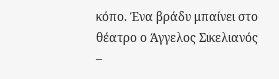κόπο. Ένα βράδυ μπαίνει στο θέατρο ο Άγγελος Σικελιανός –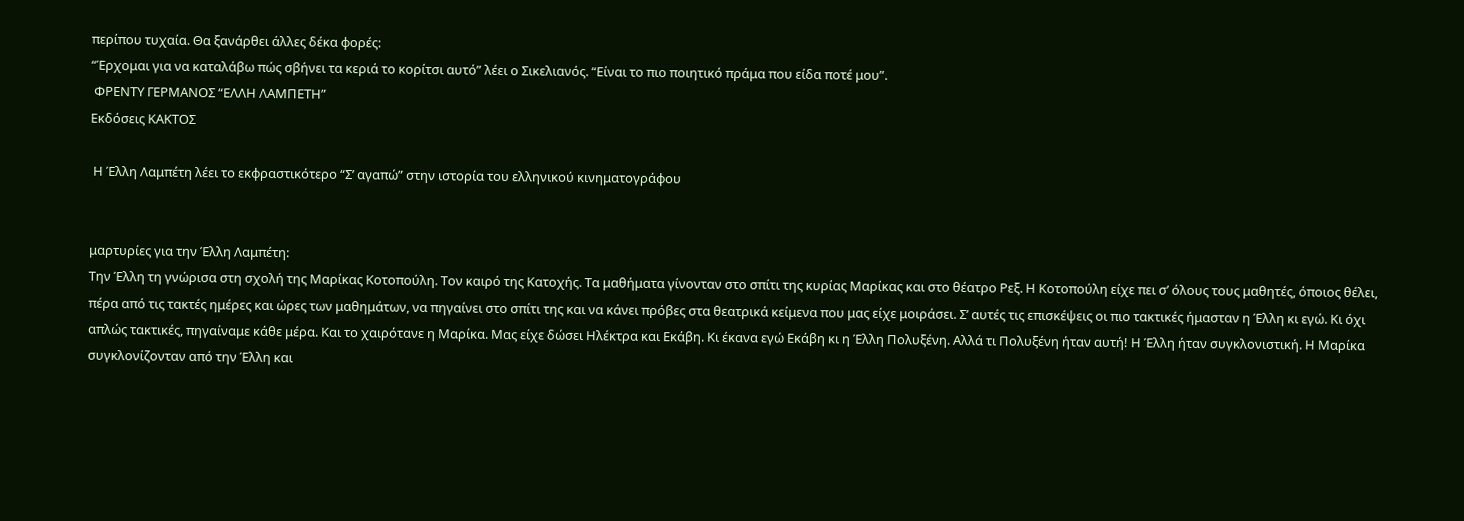περίπου τυχαία. Θα ξανάρθει άλλες δέκα φορές:
“Έρχομαι για να καταλάβω πώς σβήνει τα κεριά το κορίτσι αυτό” λέει ο Σικελιανός. “Είναι το πιο ποιητικό πράμα που είδα ποτέ μου”.
 ΦΡΕΝΤΥ ΓΕΡΜΑΝΟΣ “ΕΛΛΗ ΛΑΜΠΕΤΗ”
Εκδόσεις ΚΑΚΤΟΣ

 Η Έλλη Λαμπέτη λέει το εκφραστικότερο “Σ’ αγαπώ” στην ιστορία του ελληνικού κινηματογράφου


μαρτυρίες για την Έλλη Λαμπέτη:
Την Έλλη τη γνώρισα στη σχολή της Μαρίκας Κοτοπούλη. Τον καιρό της Κατοχής. Τα μαθήματα γίνονταν στο σπίτι της κυρίας Μαρίκας και στο θέατρο Ρεξ. Η Κοτοπούλη είχε πει σ’ όλους τους μαθητές, όποιος θέλει, πέρα από τις τακτές ημέρες και ώρες των μαθημάτων, να πηγαίνει στο σπίτι της και να κάνει πρόβες στα θεατρικά κείμενα που μας είχε μοιράσει. Σ’ αυτές τις επισκέψεις οι πιο τακτικές ήμασταν η Έλλη κι εγώ. Κι όχι απλώς τακτικές, πηγαίναμε κάθε μέρα. Και το χαιρότανε η Μαρίκα. Μας είχε δώσει Ηλέκτρα και Εκάβη. Κι έκανα εγώ Εκάβη κι η Έλλη Πολυξένη. Αλλά τι Πολυξένη ήταν αυτή! Η Έλλη ήταν συγκλονιστική. Η Μαρίκα συγκλονίζονταν από την Έλλη και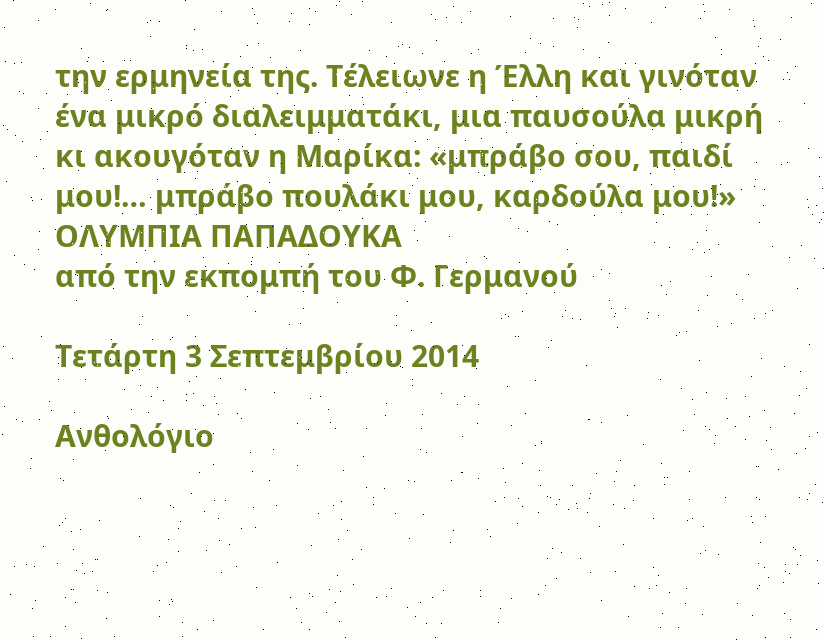την ερμηνεία της. Τέλειωνε η Έλλη και γινόταν ένα μικρό διαλειμματάκι, μια παυσούλα μικρή κι ακουγόταν η Μαρίκα: «μπράβο σου, παιδί μου!… μπράβο πουλάκι μου, καρδούλα μου!»
ΟΛΥΜΠΙΑ ΠΑΠΑΔΟΥΚΑ
από την εκπομπή του Φ. Γερμανού

Τετάρτη 3 Σεπτεμβρίου 2014

Aνθολόγιο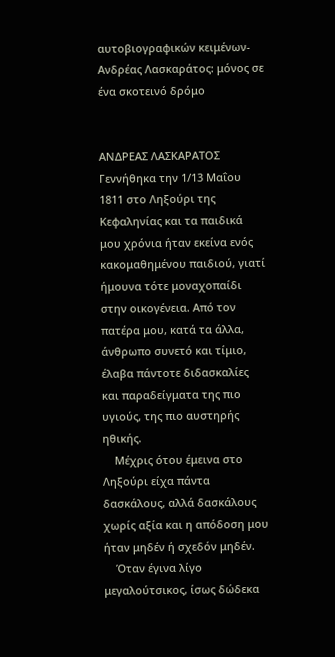αυτοβιογραφικών κειμένων-Ανδρέας Λασκαράτος: μόνος σε ένα σκοτεινό δρόμο


ΑΝΔΡΕΑΣ ΛΑΣΚΑΡΑΤΟΣ
Γεννήθηκα την 1/13 Μαΐου 1811 στο Ληξούρι της Κεφαληνίας και τα παιδικά μου χρόνια ήταν εκείνα ενός κακομαθημένου παιδιού, γιατί ήμουνα τότε μοναχοπαίδι στην οικογένεια. Από τον πατέρα μου, κατά τα άλλα, άνθρωπο συνετό και τίμιο, έλαβα πάντοτε διδασκαλίες και παραδείγματα της πιο υγιούς, της πιο αυστηρής ηθικής.
    Μέχρις ότου έμεινα στο Ληξούρι είχα πάντα δασκάλους, αλλά δασκάλους χωρίς αξία και η απόδοση μου ήταν μηδέν ή σχεδόν μηδέν.
    Όταν έγινα λίγο μεγαλούτσικος, ίσως δώδεκα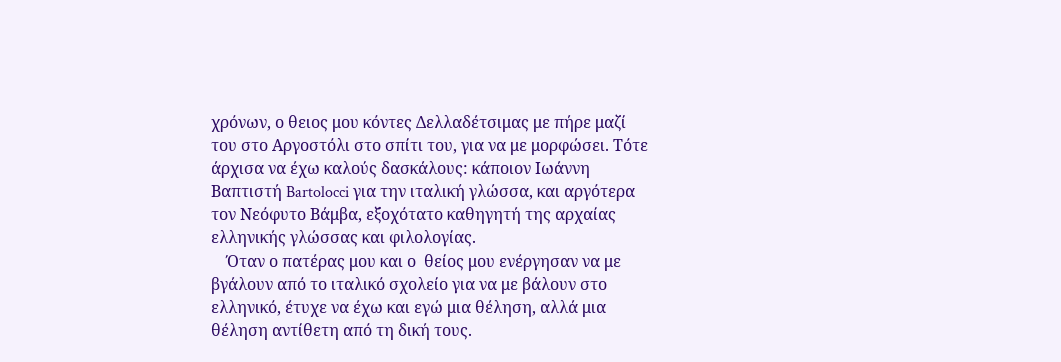χρόνων, ο θειος μου κόντες Δελλαδέτσιμας με πήρε μαζί του στο Αργοστόλι στο σπίτι του, για να με μορφώσει. Τότε άρχισα να έχω καλούς δασκάλους: κάποιον Ιωάννη Βαπτιστή Bartolocci για την ιταλική γλώσσα, και αργότερα τον Νεόφυτο Βάμβα, εξοχότατο καθηγητή της αρχαίας ελληνικής γλώσσας και φιλολογίας.
    Όταν ο πατέρας μου και ο  θείος μου ενέργησαν να με βγάλουν από το ιταλικό σχολείο για να με βάλουν στο ελληνικό, έτυχε να έχω και εγώ μια θέληση, αλλά μια θέληση αντίθετη από τη δική τους.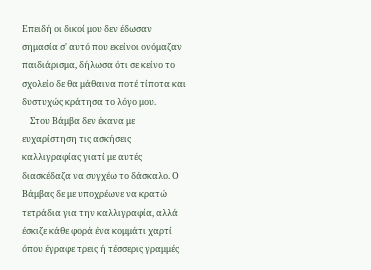Επειδή οι δικοί μου δεν έδωσαν σημασία σ' αυτό που εκείνοι ονόμαζαν παιδιάρισμα, δήλωσα ότι σε κείνο το σχολείο δε θα μάθαινα ποτέ τίποτα και δυστυχώς κράτησα το λόγο μου.
    Στου Βάμβα δεν έκανα με ευχαρίστηση τις ασκήσεις καλλιγραφίας γιατί με αυτές διασκέδαζα να συγχέω το δάσκαλο. Ο Βάμβας δε με υποχρέωνε να κρατώ τετράδια για την καλλιγραφία, αλλά έσκιζε κάθε φορά ένα κομμάτι χαρτί όπου έγραφε τρεις ή τέσσερις γραμμές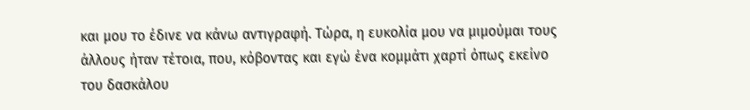και μου το έδινε να κάνω αντιγραφή. Τώρα, η ευκολία μου να μιμούμαι τους άλλους ήταν τέτοια, που, κόβοντας και εγώ ένα κομμάτι χαρτί όπως εκείνο του δασκάλου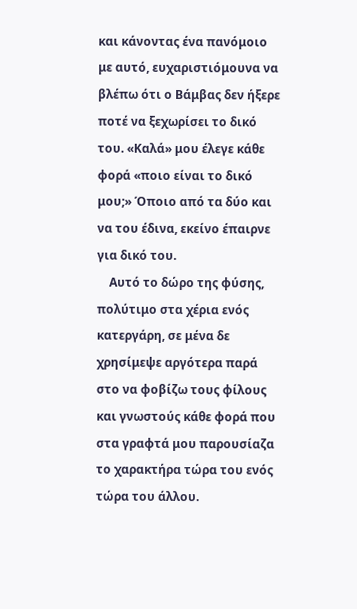και κάνοντας ένα πανόμοιο με αυτό, ευχαριστιόμουνα να βλέπω ότι ο Βάμβας δεν ήξερε ποτέ να ξεχωρίσει το δικό του. «Καλά» μου έλεγε κάθε φορά «ποιο είναι το δικό μου;» Όποιο από τα δύο και να του έδινα, εκείνο έπαιρνε για δικό του.
    Αυτό το δώρο της φύσης, πολύτιμο στα χέρια ενός κατεργάρη, σε μένα δε χρησίμεψε αργότερα παρά στο να φοβίζω τους φίλους και γνωστούς κάθε φορά που στα γραφτά μου παρουσίαζα το χαρακτήρα τώρα του ενός τώρα του άλλου.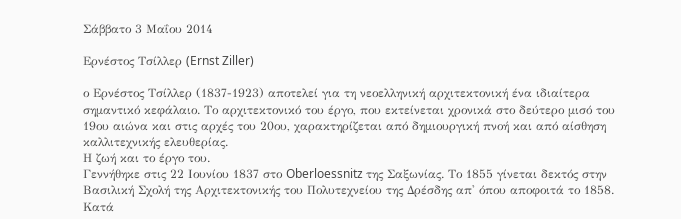Σάββατο 3 Μαΐου 2014

Ερνέστος Τσίλλερ (Ernst Ziller)

ο Ερνέστος Τσίλλερ (1837-1923) αποτελεί για τη νεοελληνική αρχιτεκτονική ένα ιδιαίτερα σημαντικό κεφάλαιο. Το αρχιτεκτονικό του έργο, που εκτείνεται χρονικά στο δεύτερο μισό του 19ου αιώνα και στις αρχές του 20ου, χαρακτηρίζεται από δημιουργική πνοή και από αίσθηση καλλιτεχνικής ελευθερίας.
Η ζωή και το έργο του.
Γεννήθηκε στις 22 Ιουνίου 1837 στο Oberloessnitz της Σαξωνίας. Το 1855 γίνεται δεκτός στην Βασιλική Σχολή της Αρχιτεκτονικής του Πολυτεχνείου της Δρέσδης απ' όπου αποφοιτά το 1858. Κατά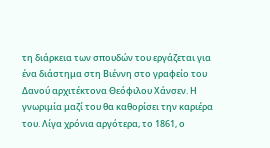τη διάρκεια των σπουδών του εργάζεται για ένα διάστημα στη Βιέννη στο γραφείο του Δανού αρχιτέκτονα Θεόφιλου Χάνσεν. Η γνωριμία μαζί του θα καθορίσει την καριέρα του. Λίγα χρόνια αργότερα, το 1861, ο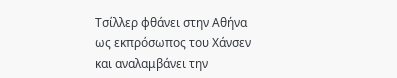Τσίλλερ φθάνει στην Αθήνα ως εκπρόσωπος του Χάνσεν και αναλαμβάνει την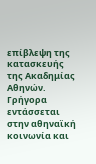επίβλεψη της κατασκευής της Ακαδημίας Αθηνών.
Γρήγορα εντάσσεται στην αθηναϊκή κοινωνία και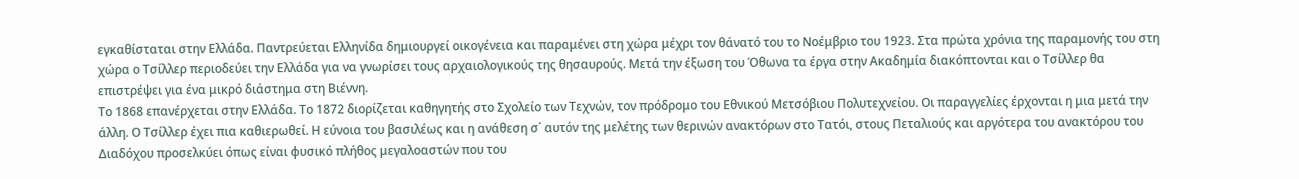εγκαθίσταται στην Ελλάδα. Παντρεύεται Ελληνίδα δημιουργεί οικογένεια και παραμένει στη χώρα μέχρι τον θάνατό του το Νοέμβριο του 1923. Στα πρώτα χρόνια της παραμονής του στη χώρα ο Τσίλλερ περιοδεύει την Ελλάδα για να γνωρίσει τους αρχαιολογικούς της θησαυρούς. Μετά την έξωση του Όθωνα τα έργα στην Ακαδημία διακόπτονται και ο Τσίλλερ θα επιστρέψει για ένα μικρό διάστημα στη Βιέννη.
Το 1868 επανέρχεται στην Ελλάδα. Το 1872 διορίζεται καθηγητής στο Σχολείο των Τεχνών, τον πρόδρομο του Εθνικού Μετσόβιου Πολυτεχνείου. Οι παραγγελίες έρχονται η μια μετά την άλλη. Ο Τσίλλερ έχει πια καθιερωθεί. Η εύνοια του βασιλέως και η ανάθεση σ΄ αυτόν της μελέτης των θερινών ανακτόρων στο Τατόι, στους Πεταλιούς και αργότερα του ανακτόρου του Διαδόχου προσελκύει όπως είναι φυσικό πλήθος μεγαλοαστών που του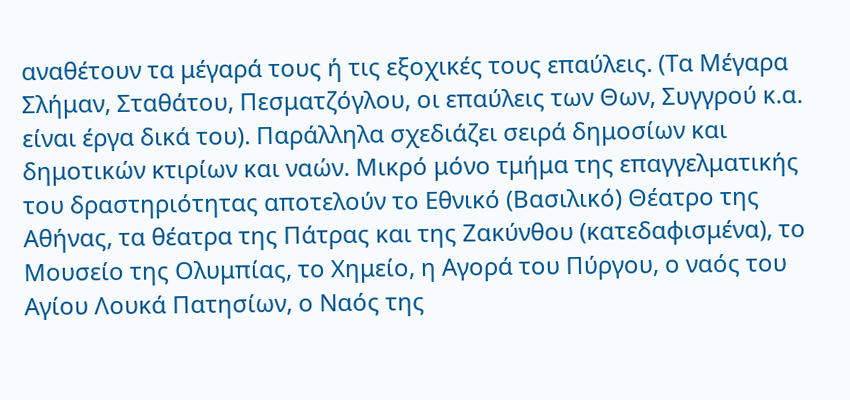αναθέτουν τα μέγαρά τους ή τις εξοχικές τους επαύλεις. (Τα Μέγαρα Σλήμαν, Σταθάτου, Πεσματζόγλου, οι επαύλεις των Θων, Συγγρού κ.α. είναι έργα δικά του). Παράλληλα σχεδιάζει σειρά δημοσίων και δημοτικών κτιρίων και ναών. Μικρό μόνο τμήμα της επαγγελματικής του δραστηριότητας αποτελούν το Εθνικό (Βασιλικό) Θέατρο της Αθήνας, τα θέατρα της Πάτρας και της Ζακύνθου (κατεδαφισμένα), το Μουσείο της Ολυμπίας, το Χημείο, η Αγορά του Πύργου, ο ναός του Αγίου Λουκά Πατησίων, ο Ναός της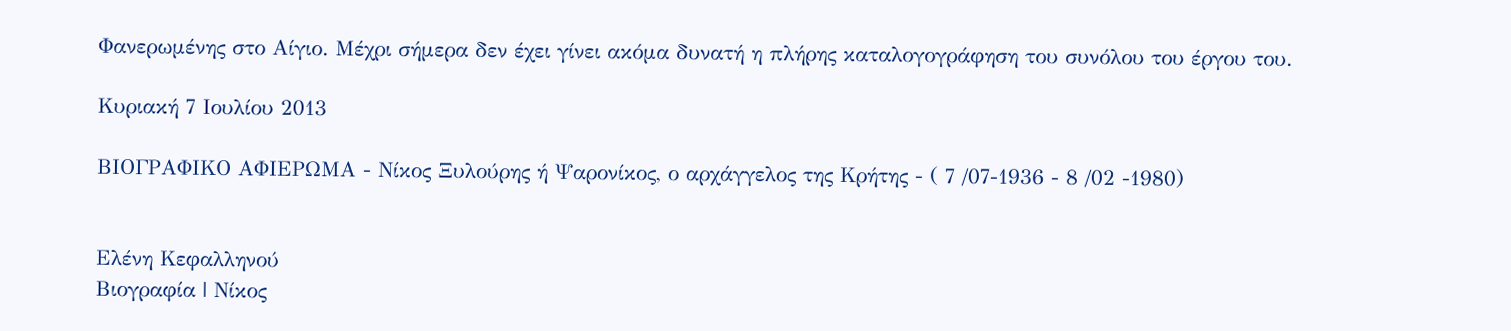Φανερωμένης στο Αίγιο. Μέχρι σήμερα δεν έχει γίνει ακόμα δυνατή η πλήρης καταλογογράφηση του συνόλου του έργου του.

Κυριακή 7 Ιουλίου 2013

ΒΙΟΓΡΑΦΙΚΟ ΑΦΙΕΡΩΜΑ - Νίκος Ξυλούρης ή Ψαρονίκος, ο αρχάγγελος της Κρήτης - ( 7 /07-1936 - 8 /02 -1980)


Ελένη Κεφαλληνού
Βιογραφία | Νίκος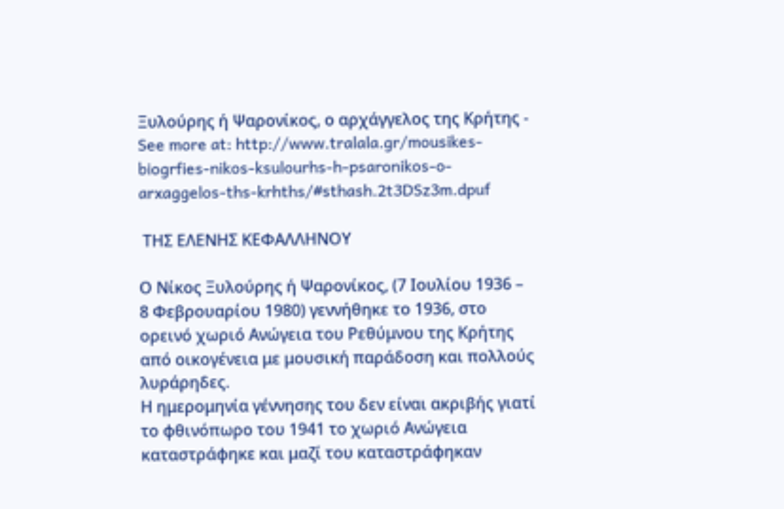Ξυλούρης ή Ψαρονίκος, ο αρχάγγελος της Κρήτης - See more at: http://www.tralala.gr/mousikes-biogrfies-nikos-ksulourhs-h-psaronikos-o-arxaggelos-ths-krhths/#sthash.2t3DSz3m.dpuf

 ΤΗΣ ΕΛΕΝΗΣ ΚΕΦΑΛΛΗΝΟΥ

Ο Νίκος Ξυλούρης ή Ψαρονίκος, (7 Ιουλίου 1936 – 8 Φεβρουαρίου 1980) γεννήθηκε το 1936, στο ορεινό χωριό Ανώγεια του Ρεθύμνου της Κρήτης από οικογένεια με μουσική παράδοση και πολλούς λυράρηδες.
Η ημερομηνία γέννησης του δεν είναι ακριβής γιατί το φθινόπωρο του 1941 το χωριό Ανώγεια καταστράφηκε και μαζί του καταστράφηκαν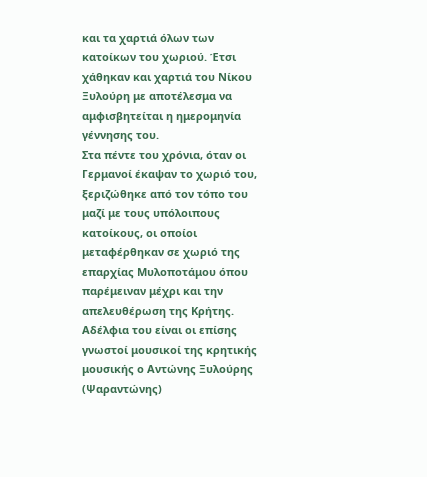και τα χαρτιά όλων των κατοίκων του χωριού. Έτσι χάθηκαν και χαρτιά του Νίκου Ξυλούρη με αποτέλεσμα να αμφισβητείται η ημερομηνία γέννησης του.
Στα πέντε του χρόνια, όταν οι Γερμανοί έκαψαν το χωριό του, ξεριζώθηκε από τον τόπο του μαζί με τους υπόλοιπους κατοίκους, οι οποίοι μεταφέρθηκαν σε χωριό της επαρχίας Μυλοποτάμου όπου παρέμειναν μέχρι και την απελευθέρωση της Κρήτης. Αδέλφια του είναι οι επίσης γνωστοί μουσικοί της κρητικής μουσικής ο Αντώνης Ξυλούρης (Ψαραντώνης)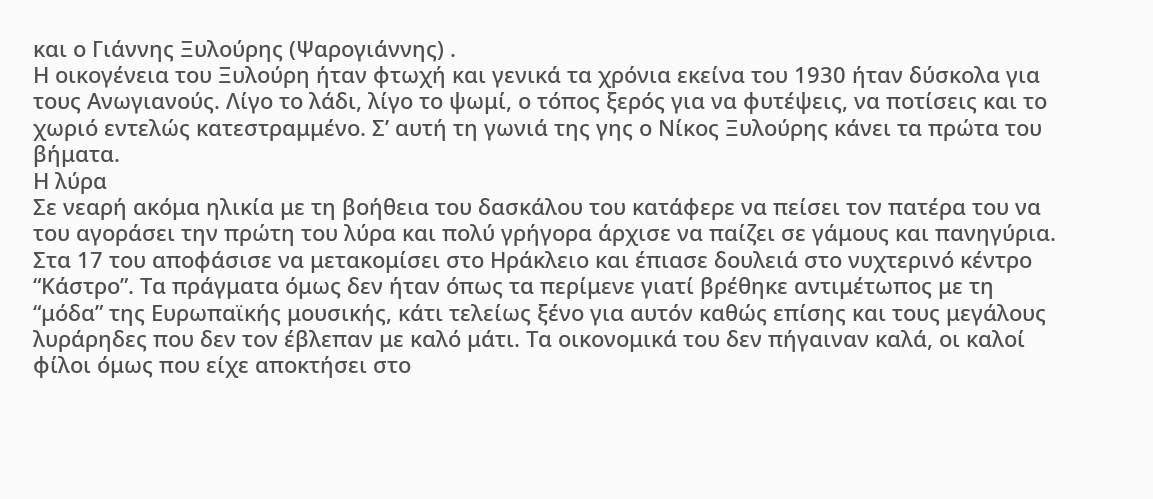και ο Γιάννης Ξυλούρης (Ψαρογιάννης) .
Η οικογένεια του Ξυλούρη ήταν φτωχή και γενικά τα χρόνια εκείνα του 1930 ήταν δύσκολα για τους Ανωγιανούς. Λίγο το λάδι, λίγο το ψωμί, ο τόπος ξερός για να φυτέψεις, να ποτίσεις και το χωριό εντελώς κατεστραμμένο. Σ’ αυτή τη γωνιά της γης ο Νίκος Ξυλούρης κάνει τα πρώτα του βήματα.
Η λύρα
Σε νεαρή ακόμα ηλικία με τη βοήθεια του δασκάλου του κατάφερε να πείσει τον πατέρα του να του αγοράσει την πρώτη του λύρα και πολύ γρήγορα άρχισε να παίζει σε γάμους και πανηγύρια. Στα 17 του αποφάσισε να μετακομίσει στο Ηράκλειο και έπιασε δουλειά στο νυχτερινό κέντρο “Κάστρο”. Τα πράγματα όμως δεν ήταν όπως τα περίμενε γιατί βρέθηκε αντιμέτωπος με τη “μόδα” της Ευρωπαϊκής μουσικής, κάτι τελείως ξένο για αυτόν καθώς επίσης και τους μεγάλους λυράρηδες που δεν τον έβλεπαν με καλό μάτι. Τα οικονομικά του δεν πήγαιναν καλά, οι καλοί φίλοι όμως που είχε αποκτήσει στο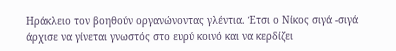Ηράκλειο τον βοηθούν οργανώνοντας γλέντια. Έτσι ο Νίκος σιγά -σιγά άρχισε να γίνεται γνωστός στο ευρύ κοινό και να κερδίζει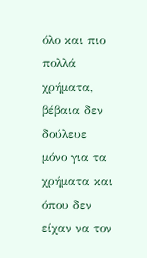όλο και πιο πολλά χρήματα, βέβαια δεν δούλευε μόνο για τα χρήματα και όπου δεν είχαν να τον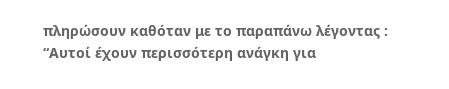πληρώσουν καθόταν με το παραπάνω λέγοντας : “Αυτοί έχουν περισσότερη ανάγκη για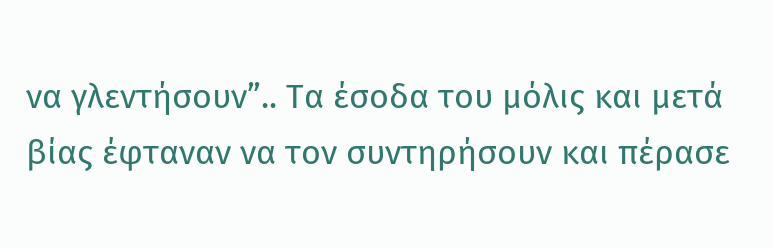να γλεντήσουν”.. Τα έσοδα του μόλις και μετά βίας έφταναν να τον συντηρήσουν και πέρασε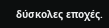δύσκολες εποχές.